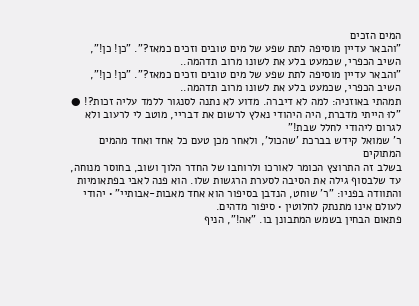המים הזכים
"והבאר עדיין מוסיפה לתת שפע של מים טובים וזכים כמאז?". "כן! כן!", השיב הכפרי, שכמעט בלע את לשונו מרוב תדהמה..
"והבאר עדיין מוסיפה לתת שפע של מים טובים וזכים כמאז?". "כן! כן!", השיב הכפרי, שכמעט בלע את לשונו מרוב תדהמה..
תמהתי באוזניה: למה לא דיברה. מדוע לא נתנה לסנגור ללמד עליה זכות?! ● "לוּ הייתי מדברת, היה היהודי נאלץ לרשום את דבריי, מוטב לי לרעוב ולא לגרום ליהודי לחלל שבת!"
ר' שמואל קידש בברכת 'שהכול', ולאחר מכן טעם כל אחד ואחד מהמים המתוקים
בשלב זה התרוצץ הכומר לאורכו ולרוחבו של החדר הלוך ושוב, בחוסר מנוחה, עד שלבסוף גילה את הסיבה לסערת הרגשות שלו. הוא פנה לאבי בפתאומיות והתוודה בפניו: "ר’ שוחט, הנדבן בסיפור הוא אחד מאבות-אבותיי" • יהודי לעולם אינו מתנתק לחלוטין • סיפור מדהים.
פתאום הבחין בשמש המתבונן בו. "אה!", הניף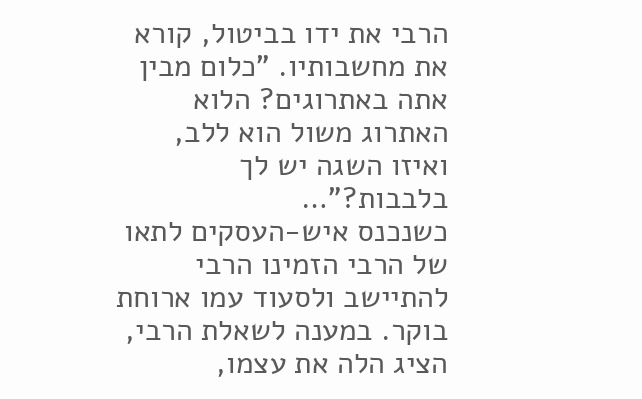הרבי את ידו בביטול, קורא את מחשבותיו. "כלום מבין אתה באתרוגים? הלוא האתרוג משול הוא ללב, ואיזו השגה יש לך בלבבות?"…
כשנכנס איש-העסקים לתאו של הרבי הזמינו הרבי להתיישב ולסעוד עמו ארוחת בוקר. במענה לשאלת הרבי, הציג הלה את עצמו,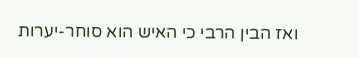ואז הבין הרבי כי האיש הוא סוחר-יערות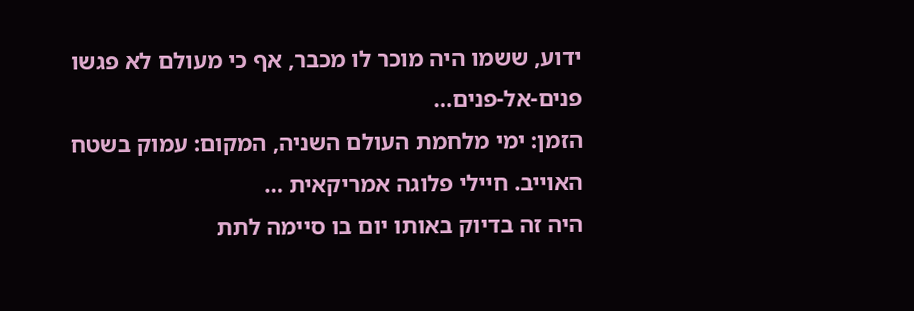ידוע, ששמו היה מוכר לו מכבר, אף כי מעולם לא פגשו פנים-אל-פנים…
הזמן: ימי מלחמת העולם השניה, המקום: עמוק בשטח האוייב. חיילי פלוגה אמריקאית …
היה זה בדיוק באותו יום בו סיימה לתת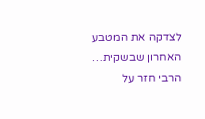לצדקה את המטבע האחרון שבשקית…
הרבי חזר על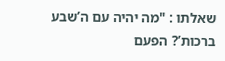שאלתו : "מה יהיה עם ה’שבע ברכות’? הפעם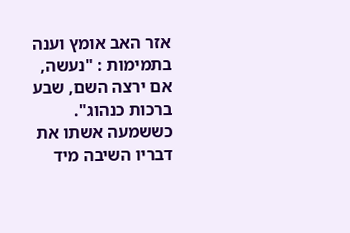אזר האב אומץ וענה בתמימות : "נעשה, אם ירצה השם, שבע ברכות כנהוג".
כששמעה אשתו את דבריו השיבה מיד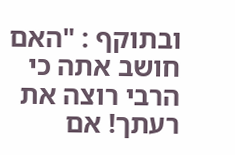ובתוקף : "האם חושב אתה כי הרבי רוצה את רעתך! אם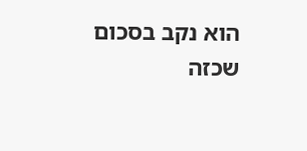הוא נקב בסכום שכזה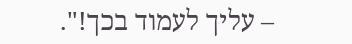– עליך לעמוד בכך!".